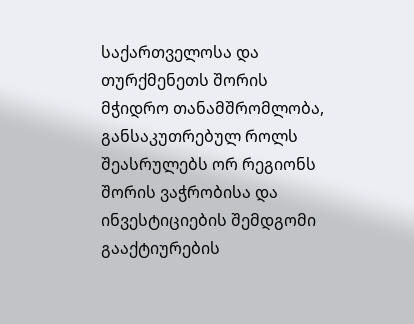საქართველოსა და თურქმენეთს შორის მჭიდრო თანამშრომლობა, განსაკუთრებულ როლს შეასრულებს ორ რეგიონს შორის ვაჭრობისა და ინვესტიციების შემდგომი გააქტიურების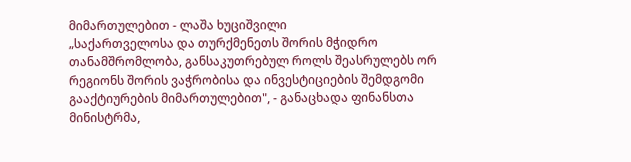მიმართულებით - ლაშა ხუციშვილი
„საქართველოსა და თურქმენეთს შორის მჭიდრო თანამშრომლობა, განსაკუთრებულ როლს შეასრულებს ორ რეგიონს შორის ვაჭრობისა და ინვესტიციების შემდგომი გააქტიურების მიმართულებით", - განაცხადა ფინანსთა მინისტრმა,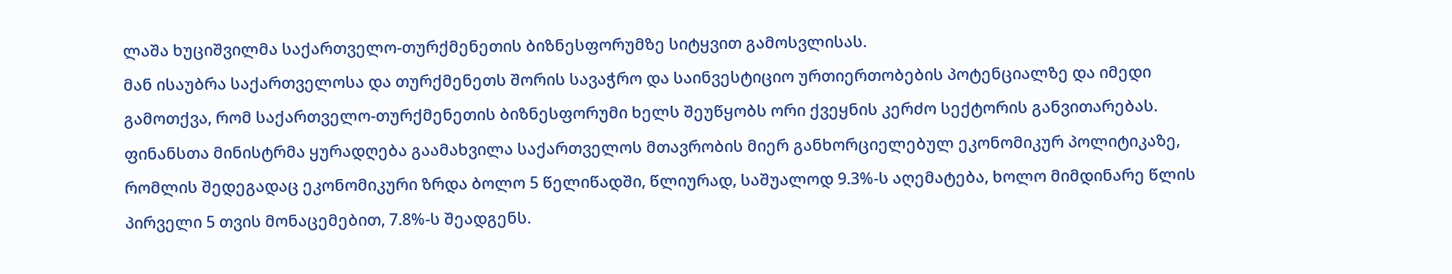ლაშა ხუციშვილმა საქართველო-თურქმენეთის ბიზნესფორუმზე სიტყვით გამოსვლისას.
მან ისაუბრა საქართველოსა და თურქმენეთს შორის სავაჭრო და საინვესტიციო ურთიერთობების პოტენციალზე და იმედი გამოთქვა, რომ საქართველო-თურქმენეთის ბიზნესფორუმი ხელს შეუწყობს ორი ქვეყნის კერძო სექტორის განვითარებას.
ფინანსთა მინისტრმა ყურადღება გაამახვილა საქართველოს მთავრობის მიერ განხორციელებულ ეკონომიკურ პოლიტიკაზე, რომლის შედეგადაც ეკონომიკური ზრდა ბოლო 5 წელიწადში, წლიურად, საშუალოდ 9.3%-ს აღემატება, ხოლო მიმდინარე წლის პირველი 5 თვის მონაცემებით, 7.8%-ს შეადგენს.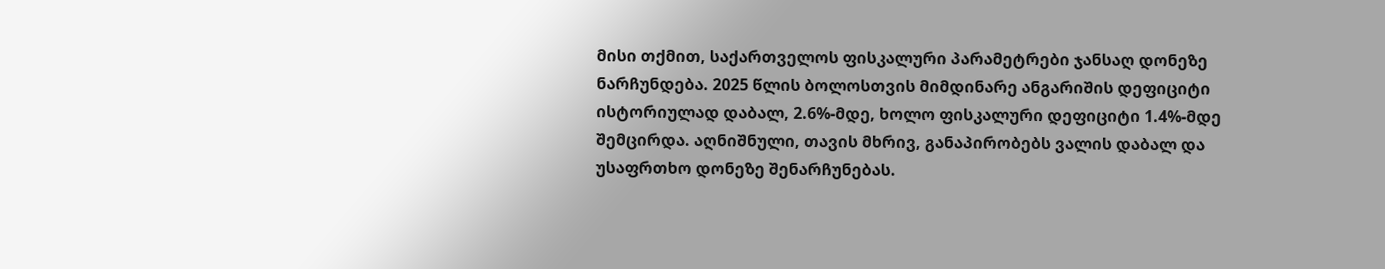მისი თქმით, საქართველოს ფისკალური პარამეტრები ჯანსაღ დონეზე ნარჩუნდება. 2025 წლის ბოლოსთვის მიმდინარე ანგარიშის დეფიციტი ისტორიულად დაბალ, 2.6%-მდე, ხოლო ფისკალური დეფიციტი 1.4%-მდე შემცირდა. აღნიშნული, თავის მხრივ, განაპირობებს ვალის დაბალ და უსაფრთხო დონეზე შენარჩუნებას.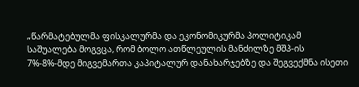„წარმატებულმა ფისკალურმა და ეკონომიკურმა პოლიტიკამ საშუალება მოგვცა, რომ ბოლო ათწლეულის მანძილზე მშპ-ის 7%-8%-მდე მიგვემართა კაპიტალურ დანახარჯებზე და შეგვექმნა ისეთი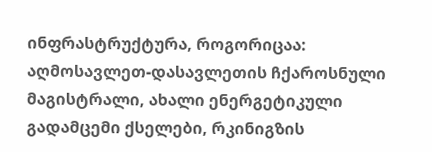ინფრასტრუქტურა, როგორიცაა: აღმოსავლეთ-დასავლეთის ჩქაროსნული მაგისტრალი, ახალი ენერგეტიკული გადამცემი ქსელები, რკინიგზის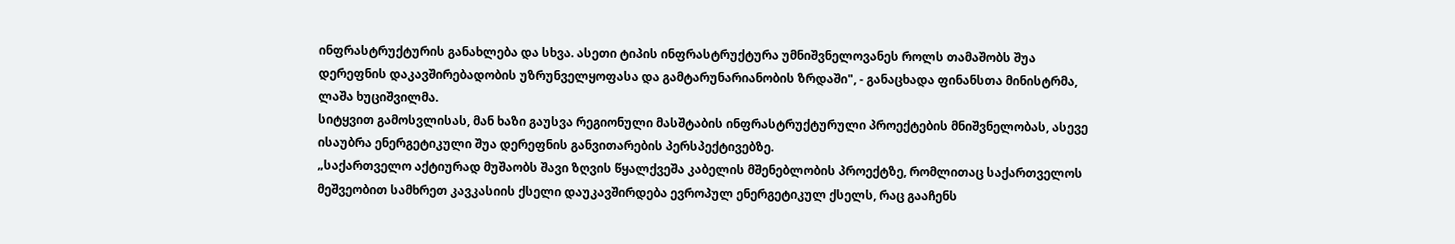ინფრასტრუქტურის განახლება და სხვა. ასეთი ტიპის ინფრასტრუქტურა უმნიშვნელოვანეს როლს თამაშობს შუა დერეფნის დაკავშირებადობის უზრუნველყოფასა და გამტარუნარიანობის ზრდაში", - განაცხადა ფინანსთა მინისტრმა, ლაშა ხუციშვილმა.
სიტყვით გამოსვლისას, მან ხაზი გაუსვა რეგიონული მასშტაბის ინფრასტრუქტურული პროექტების მნიშვნელობას, ასევე ისაუბრა ენერგეტიკული შუა დერეფნის განვითარების პერსპექტივებზე.
„საქართველო აქტიურად მუშაობს შავი ზღვის წყალქვეშა კაბელის მშენებლობის პროექტზე, რომლითაც საქართველოს მეშვეობით სამხრეთ კავკასიის ქსელი დაუკავშირდება ევროპულ ენერგეტიკულ ქსელს, რაც გააჩენს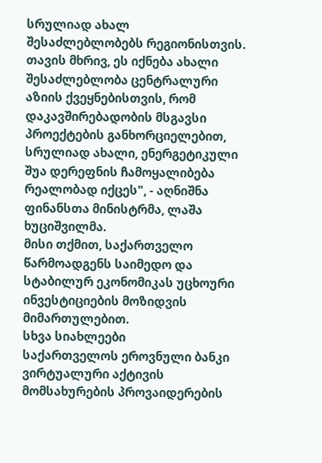სრულიად ახალ შესაძლებლობებს რეგიონისთვის. თავის მხრივ, ეს იქნება ახალი შესაძლებლობა ცენტრალური აზიის ქვეყნებისთვის, რომ დაკავშირებადობის მსგავსი პროექტების განხორციელებით, სრულიად ახალი, ენერგეტიკული შუა დერეფნის ჩამოყალიბება რეალობად იქცეს", - აღნიშნა ფინანსთა მინისტრმა, ლაშა ხუციშვილმა.
მისი თქმით, საქართველო წარმოადგენს საიმედო და სტაბილურ ეკონომიკას უცხოური ინვესტიციების მოზიდვის მიმართულებით.
სხვა სიახლეები
საქართველოს ეროვნული ბანკი ვირტუალური აქტივის მომსახურების პროვაიდერების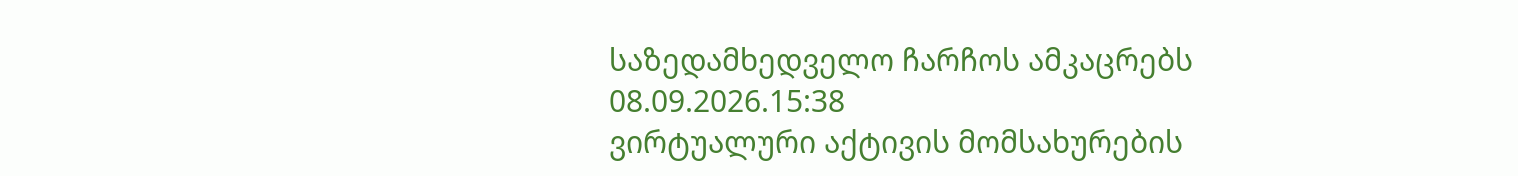საზედამხედველო ჩარჩოს ამკაცრებს
08.09.2026.15:38
ვირტუალური აქტივის მომსახურების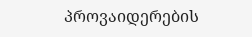პროვაიდერების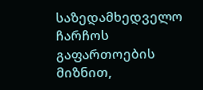საზედამხედველო ჩარჩოს გაფართოების მიზნით,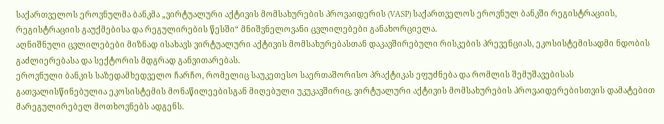საქართველოს ეროვნულმა ბანკმა „ვირტუალური აქტივის მომსახურების პროვაიდერის (VASP) საქართველოს ეროვნულ ბანკში რეგისტრაციის, რეგისტრაციის გაუქმებისა და რეგულირების წესში“ მნიშვნელოვანი ცვლილებები განახორციელა.
აღნიშნული ცვლილებები მიზნად ისახავს ვირტუალური აქტივის მომსახურებასთან დაკავშირებული რისკების პრევენციას, ეკოსისტემისადმი ნდობის გაძლიერებასა და სექტორის მდგრად განვითარებას.
ეროვნული ბანკის საზედამხედველო ჩარჩო, რომელიც საუკეთესო საერთაშორისო პრაქტიკას ეფუძნება და რომლის შემუშავებისას გათვალისწინებულია ეკოსისტემის მონაწილეებისგან მიღებული უკუკავშირიც, ვირტუალური აქტივის მომსახურების პროვაიდერებისთვის დამატებით მარეგულირებელ მოთხოვნებს ადგენს.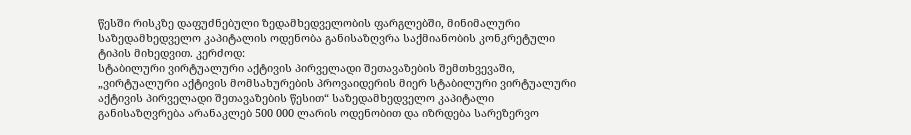წესში რისკზე დაფუძნებული ზედამხედველობის ფარგლებში, მინიმალური საზედამხედველო კაპიტალის ოდენობა განისაზღვრა საქმიანობის კონკრეტული ტიპის მიხედვით. კერძოდ:
სტაბილური ვირტუალური აქტივის პირველადი შეთავაზების შემთხვევაში, „ვირტუალური აქტივის მომსახურების პროვაიდერის მიერ სტაბილური ვირტუალური აქტივის პირველადი შეთავაზების წესით“ საზედამხედველო კაპიტალი განისაზღვრება არანაკლებ 500 000 ლარის ოდენობით და იზრდება სარეზერვო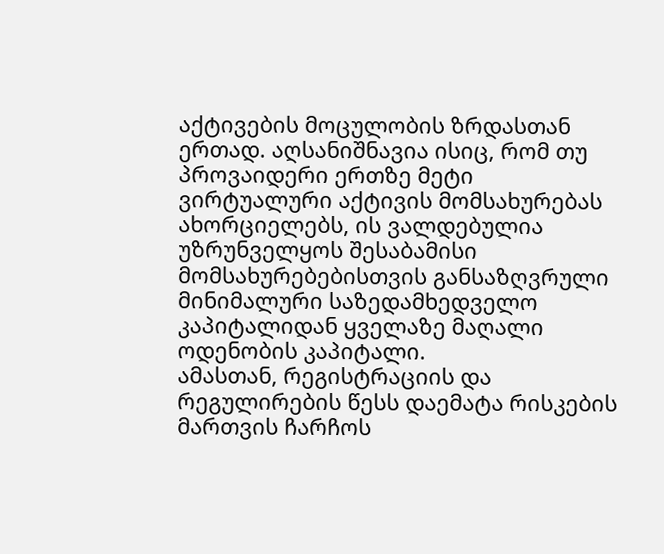აქტივების მოცულობის ზრდასთან ერთად. აღსანიშნავია ისიც, რომ თუ პროვაიდერი ერთზე მეტი ვირტუალური აქტივის მომსახურებას ახორციელებს, ის ვალდებულია უზრუნველყოს შესაბამისი მომსახურებებისთვის განსაზღვრული მინიმალური საზედამხედველო კაპიტალიდან ყველაზე მაღალი ოდენობის კაპიტალი.
ამასთან, რეგისტრაციის და რეგულირების წესს დაემატა რისკების მართვის ჩარჩოს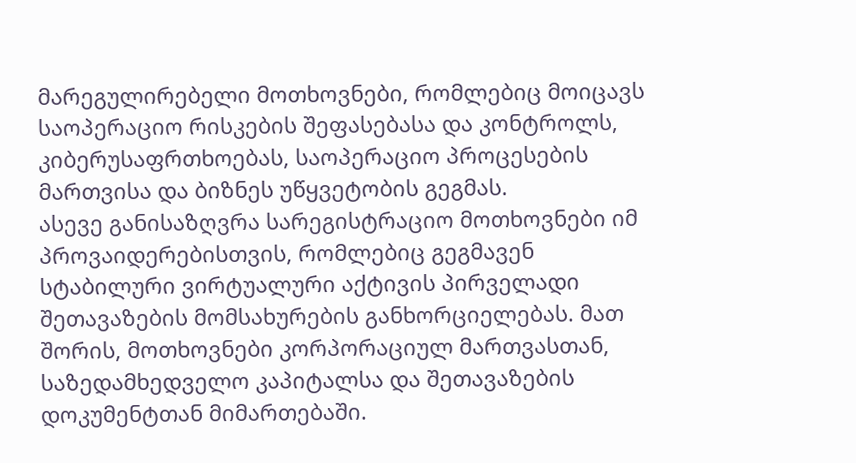მარეგულირებელი მოთხოვნები, რომლებიც მოიცავს საოპერაციო რისკების შეფასებასა და კონტროლს, კიბერუსაფრთხოებას, საოპერაციო პროცესების მართვისა და ბიზნეს უწყვეტობის გეგმას.
ასევე განისაზღვრა სარეგისტრაციო მოთხოვნები იმ პროვაიდერებისთვის, რომლებიც გეგმავენ სტაბილური ვირტუალური აქტივის პირველადი შეთავაზების მომსახურების განხორციელებას. მათ შორის, მოთხოვნები კორპორაციულ მართვასთან, საზედამხედველო კაპიტალსა და შეთავაზების დოკუმენტთან მიმართებაში.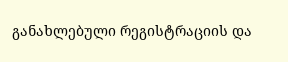განახლებული რეგისტრაციის და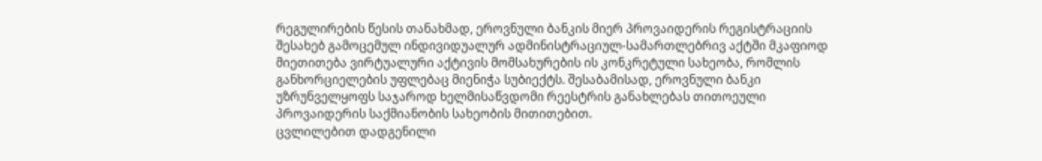რეგულირების წესის თანახმად, ეროვნული ბანკის მიერ პროვაიდერის რეგისტრაციის შესახებ გამოცემულ ინდივიდუალურ ადმინისტრაციულ-სამართლებრივ აქტში მკაფიოდ მიეთითება ვირტუალური აქტივის მომსახურების ის კონკრეტული სახეობა, რომლის განხორციელების უფლებაც მიენიჭა სუბიექტს. შესაბამისად, ეროვნული ბანკი უზრუნველყოფს საჯაროდ ხელმისაწვდომი რეესტრის განახლებას თითოეული პროვაიდერის საქმიანობის სახეობის მითითებით.
ცვლილებით დადგენილი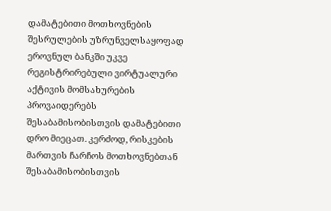დამატებითი მოთხოვნების შესრულების უზრუნველსაყოფად ეროვნულ ბანკში უკვე რეგისტრირებული ვირტუალური აქტივის მომსახურების პროვაიდერებს შესაბამისობისთვის დამატებითი დრო მიეცათ. კერძოდ, რისკების მართვის ჩარჩოს მოთხოვნებთან შესაბამისობისთვის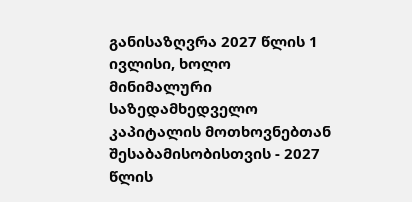განისაზღვრა 2027 წლის 1 ივლისი, ხოლო მინიმალური საზედამხედველო კაპიტალის მოთხოვნებთან შესაბამისობისთვის - 2027 წლის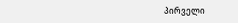პირველი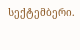სექტემბერი.